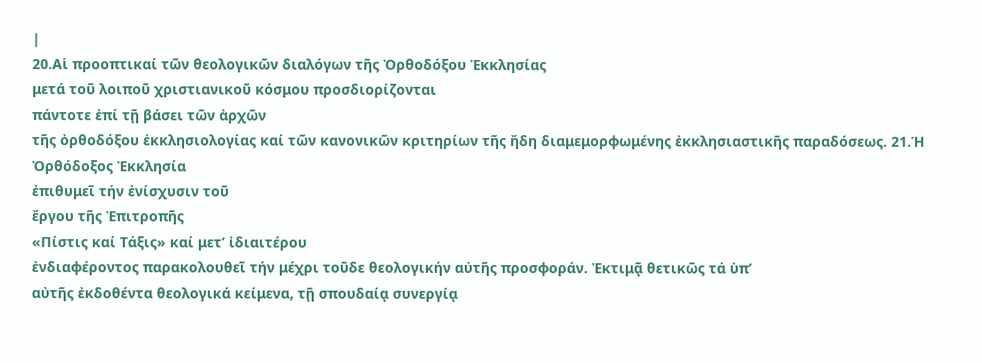|
20.Αἱ προοπτικαί τῶν θεολογικῶν διαλόγων τῆς Ὀρθοδόξου Ἐκκλησίας
μετά τοῦ λοιποῦ χριστιανικοῦ κόσμου προσδιορίζονται
πάντοτε ἐπί τῇ βάσει τῶν ἀρχῶν
τῆς ὀρθοδόξου ἐκκλησιολογίας καί τῶν κανονικῶν κριτηρίων τῆς ἤδη διαμεμορφωμένης ἐκκλησιαστικῆς παραδόσεως. 21.Ἡ Ὀρθόδοξος Ἐκκλησία
ἐπιθυμεῖ τήν ἐνίσχυσιν τοῦ
ἔργου τῆς Ἐπιτροπῆς
«Πίστις καί Τάξις» καί μετ’ ἰδιαιτέρου
ἐνδιαφέροντος παρακολουθεῖ τήν μέχρι τοῦδε θεολογικήν αὐτῆς προσφοράν. Ἐκτιμᾷ θετικῶς τά ὑπ’
αὐτῆς ἐκδοθέντα θεολογικά κείμενα, τῇ σπουδαίᾳ συνεργίᾳ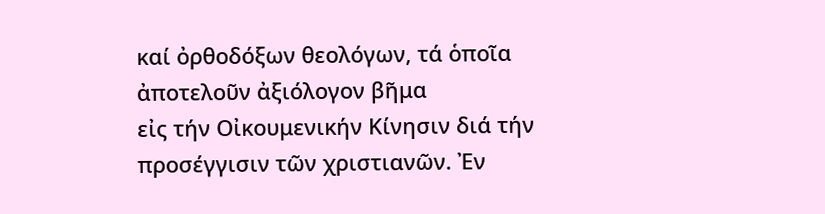καί ὀρθοδόξων θεολόγων, τά ὁποῖα
ἀποτελοῦν ἀξιόλογον βῆμα
εἰς τήν Οἰκουμενικήν Κίνησιν διά τήν
προσέγγισιν τῶν χριστιανῶν. Ἐν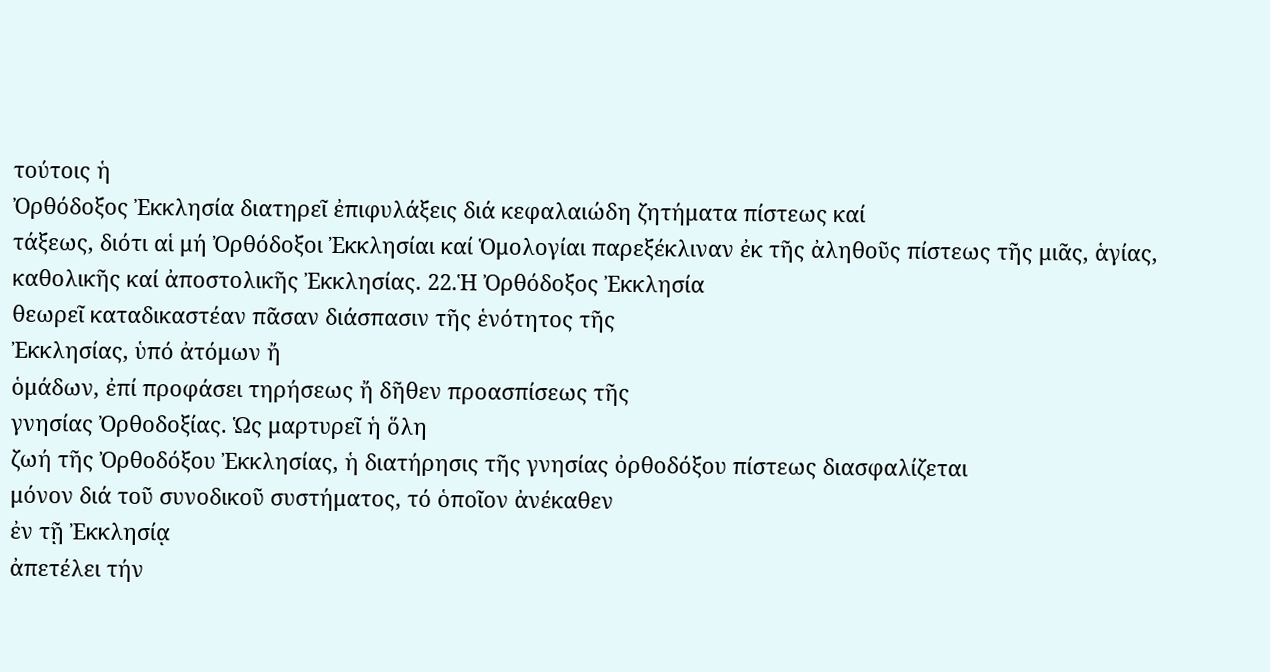τούτοις ἡ
Ὀρθόδοξος Ἐκκλησία διατηρεῖ ἐπιφυλάξεις διά κεφαλαιώδη ζητήματα πίστεως καί
τάξεως, διότι αἱ μή Ὀρθόδοξοι Ἐκκλησίαι καί Ὁμολογίαι παρεξέκλιναν ἐκ τῆς ἀληθοῦς πίστεως τῆς μιᾶς, ἁγίας,
καθολικῆς καί ἀποστολικῆς Ἐκκλησίας. 22.Ἡ Ὀρθόδοξος Ἐκκλησία
θεωρεῖ καταδικαστέαν πᾶσαν διάσπασιν τῆς ἑνότητος τῆς
Ἐκκλησίας, ὑπό ἀτόμων ἤ
ὁμάδων, ἐπί προφάσει τηρήσεως ἤ δῆθεν προασπίσεως τῆς
γνησίας Ὀρθοδοξίας. Ὡς μαρτυρεῖ ἡ ὅλη
ζωή τῆς Ὀρθοδόξου Ἐκκλησίας, ἡ διατήρησις τῆς γνησίας ὀρθοδόξου πίστεως διασφαλίζεται
μόνον διά τοῦ συνοδικοῦ συστήματος, τό ὁποῖον ἀνέκαθεν
ἐν τῇ Ἐκκλησίᾳ
ἀπετέλει τήν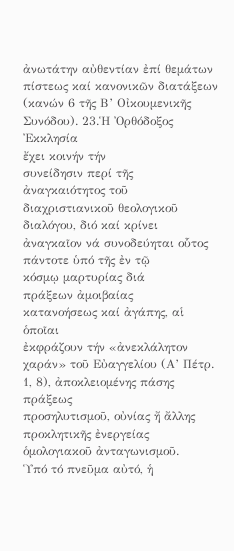ἀνωτάτην αὐθεντίαν ἐπί θεμάτων πίστεως καί κανονικῶν διατάξεων (κανών 6 τῆς Β’ Οἰκουμενικῆς
Συνόδου). 23.Ἡ Ὀρθόδοξος Ἐκκλησία
ἔχει κοινήν τήν
συνείδησιν περί τῆς ἀναγκαιότητος τοῦ διαχριστιανικοῦ θεολογικοῦ διαλόγου, διό καί κρίνει ἀναγκαῖον νά συνοδεύηται οὗτος
πάντοτε ὑπό τῆς ἐν τῷ
κόσμῳ μαρτυρίας διά
πράξεων ἀμοιβαίας
κατανοήσεως καί ἀγάπης, αἱ ὁποῖαι
ἐκφράζουν τήν «ἀνεκλάλητον χαράν» τοῦ Εὐαγγελίου (Α’ Πέτρ. 1, 8), ἀποκλειομένης πάσης πράξεως
προσηλυτισμοῦ, οὐνίας ἤ ἄλλης
προκλητικῆς ἐνεργείας ὁμολογιακοῦ ἀνταγωνισμοῦ.
Ὑπό τό πνεῦμα αὐτό, ἡ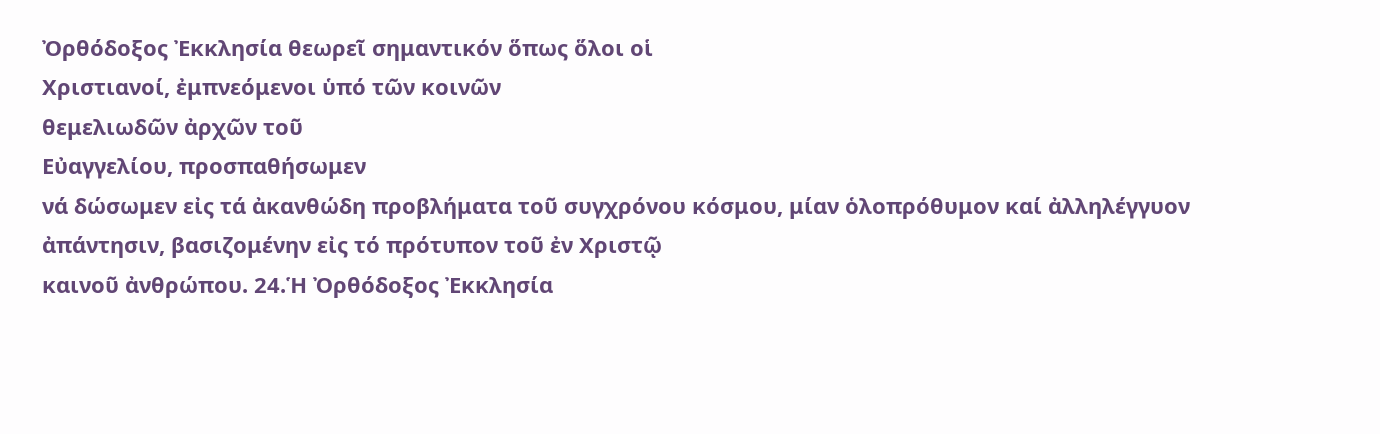Ὀρθόδοξος Ἐκκλησία θεωρεῖ σημαντικόν ὅπως ὅλοι οἱ
Χριστιανοί, ἐμπνεόμενοι ὑπό τῶν κοινῶν
θεμελιωδῶν ἀρχῶν τοῦ
Εὐαγγελίου, προσπαθήσωμεν
νά δώσωμεν εἰς τά ἀκανθώδη προβλήματα τοῦ συγχρόνου κόσμου, μίαν ὁλοπρόθυμον καί ἀλληλέγγυον ἀπάντησιν, βασιζομένην εἰς τό πρότυπον τοῦ ἐν Χριστῷ
καινοῦ ἀνθρώπου. 24.Ἡ Ὀρθόδοξος Ἐκκλησία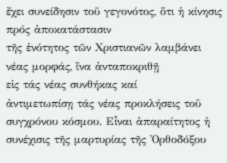ἔχει συνείδησιν τοῦ γεγονότος, ὅτι ἡ κίνησις πρός ἀποκατάστασιν
τῆς ἑνότητος τῶν Χριστιανῶν λαμβάνει νέας μορφάς, ἵνα ἀνταποκριθῇ
εἰς τάς νέας συνθήκας καί
ἀντιμετωπίσῃ τάς νέας προκλήσεις τοῦ συγχρόνου κόσμου. Εἶναι ἀπαραίτητος ἡ
συνέχισις τῆς μαρτυρίας τῆς Ὀρθοδόξου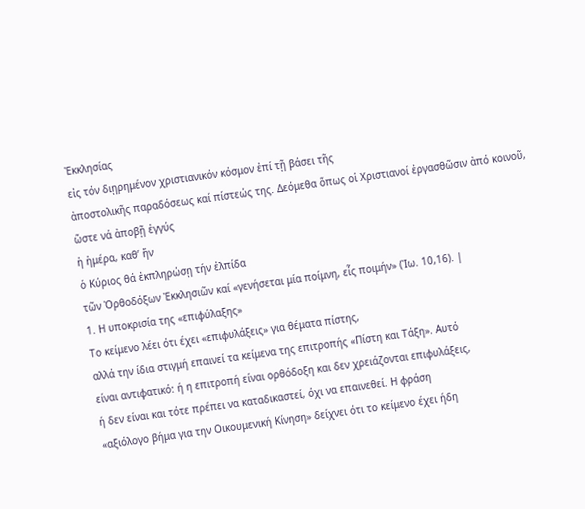Ἐκκλησίας
εἰς τόν διῃρημένον χριστιανικόν κόσμον ἐπί τῇ βάσει τῆς
ἀποστολικῆς παραδόσεως καί πίστεώς της. Δεόμεθα ὅπως οἱ Χριστιανοί ἐργασθῶσιν ἀπό κοινοῦ,
ὥστε νά ἀποβῇ ἐγγύς
ἡ ἡμέρα, καθ’ ἥν
ὁ Κύριος θά ἐκπληρώσῃ τήν ἐλπίδα
τῶν Ὀρθοδόξων Ἐκκλησιῶν καί «γενήσεται μία ποίμνη, εἷς ποιμήν» (Ἰω. 10,16). |
1. Η υποκρισία της «επιφύλαξης»
Το κείμενο λέει ότι έχει «επιφυλάξεις» για θέματα πίστης,
αλλά την ίδια στιγμή επαινεί τα κείμενα της επιτροπής «Πίστη και Τάξη». Αυτό
είναι αντιφατικό: ή η επιτροπή είναι ορθόδοξη και δεν χρειάζονται επιφυλάξεις,
ή δεν είναι και τότε πρέπει να καταδικαστεί, όχι να επαινεθεί. Η φράση
«αξιόλογο βήμα για την Οικουμενική Κίνηση» δείχνει ότι το κείμενο έχει ήδη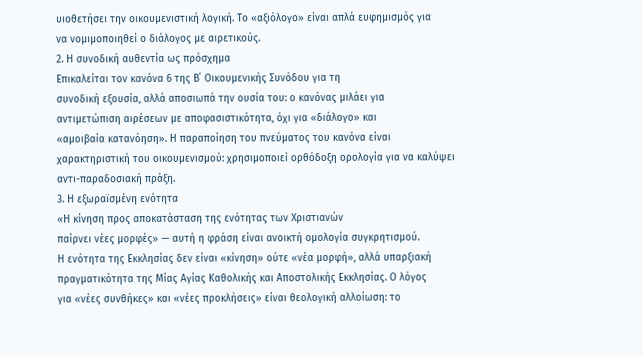υιοθετήσει την οικουμενιστική λογική. Το «αξιόλογο» είναι απλά ευφημισμός για
να νομιμοποιηθεί ο διάλογος με αιρετικούς.
2. Η συνοδική αυθεντία ως πρόσχημα
Επικαλείται τον κανόνα 6 της Β΄ Οικουμενικής Συνόδου για τη
συνοδική εξουσία, αλλά αποσιωπά την ουσία του: ο κανόνας μιλάει για
αντιμετώπιση αιρέσεων με αποφασιστικότητα, όχι για «διάλογο» και
«αμοιβαία κατανόηση». Η παραποίηση του πνεύματος του κανόνα είναι
χαρακτηριστική του οικουμενισμού: χρησιμοποιεί ορθόδοξη ορολογία για να καλύψει
αντι-παραδοσιακή πράξη.
3. Η εξωραϊσμένη ενότητα
«Η κίνηση προς αποκατάσταση της ενότητας των Χριστιανών
παίρνει νέες μορφές» — αυτή η φράση είναι ανοικτή ομολογία συγκρητισμού.
Η ενότητα της Εκκλησίας δεν είναι «κίνηση» ούτε «νέα μορφή», αλλά υπαρξιακή
πραγματικότητα της Μίας Αγίας Καθολικής και Αποστολικής Εκκλησίας. Ο λόγος
για «νέες συνθήκες» και «νέες προκλήσεις» είναι θεολογική αλλοίωση: το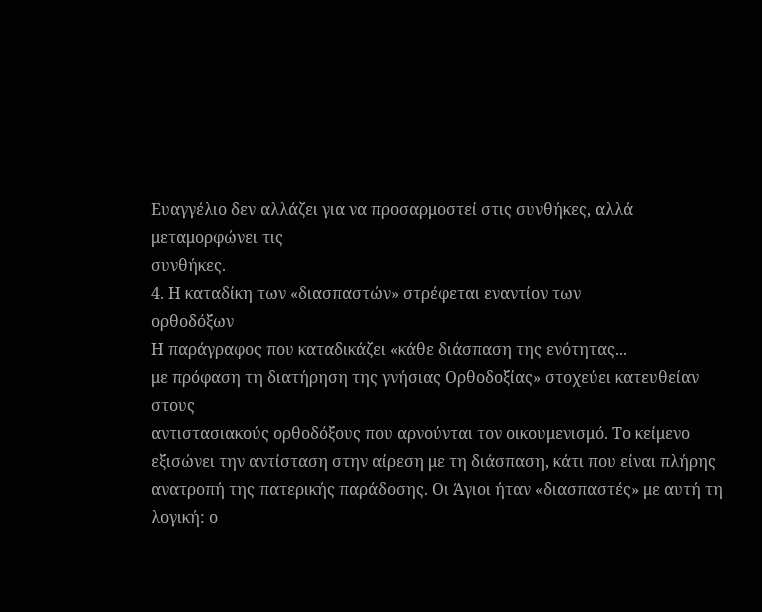Ευαγγέλιο δεν αλλάζει για να προσαρμοστεί στις συνθήκες, αλλά μεταμορφώνει τις
συνθήκες.
4. Η καταδίκη των «διασπαστών» στρέφεται εναντίον των
ορθοδόξων
Η παράγραφος που καταδικάζει «κάθε διάσπαση της ενότητας...
με πρόφαση τη διατήρηση της γνήσιας Ορθοδοξίας» στοχεύει κατευθείαν στους
αντιστασιακούς ορθοδόξους που αρνούνται τον οικουμενισμό. Το κείμενο
εξισώνει την αντίσταση στην αίρεση με τη διάσπαση, κάτι που είναι πλήρης
ανατροπή της πατερικής παράδοσης. Οι Άγιοι ήταν «διασπαστές» με αυτή τη
λογική: ο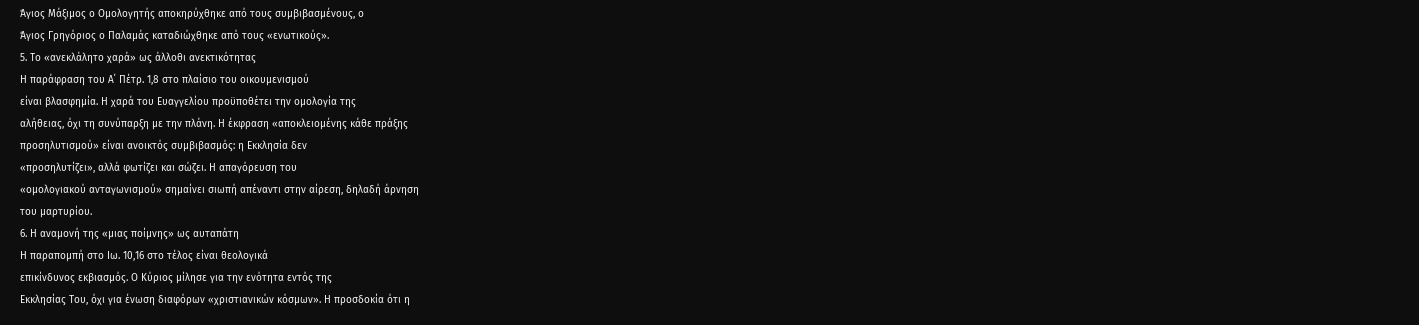Άγιος Μάξιμος ο Ομολογητής αποκηρύχθηκε από τους συμβιβασμένους, ο
Άγιος Γρηγόριος ο Παλαμάς καταδιώχθηκε από τους «ενωτικούς».
5. Το «ανεκλάλητο χαρά» ως άλλοθι ανεκτικότητας
Η παράφραση του Α΄ Πέτρ. 1,8 στο πλαίσιο του οικουμενισμού
είναι βλασφημία. Η χαρά του Ευαγγελίου προϋποθέτει την ομολογία της
αλήθειας, όχι τη συνύπαρξη με την πλάνη. Η έκφραση «αποκλειομένης κάθε πράξης
προσηλυτισμού» είναι ανοικτός συμβιβασμός: η Εκκλησία δεν
«προσηλυτίζει», αλλά φωτίζει και σώζει. Η απαγόρευση του
«ομολογιακού ανταγωνισμού» σημαίνει σιωπή απέναντι στην αίρεση, δηλαδή άρνηση
του μαρτυρίου.
6. Η αναμονή της «μιας ποίμνης» ως αυταπάτη
Η παραπομπή στο Ιω. 10,16 στο τέλος είναι θεολογικά
επικίνδυνος εκβιασμός. Ο Κύριος μίλησε για την ενότητα εντός της
Εκκλησίας Του, όχι για ένωση διαφόρων «χριστιανικών κόσμων». Η προσδοκία ότι η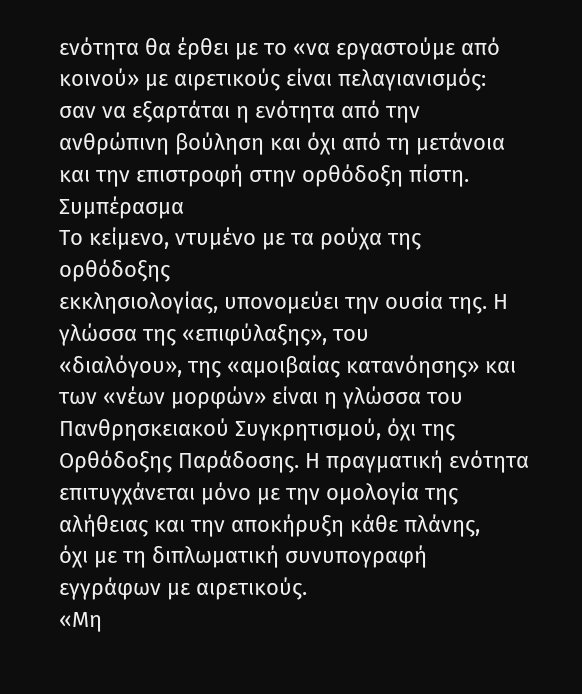ενότητα θα έρθει με το «να εργαστούμε από κοινού» με αιρετικούς είναι πελαγιανισμός:
σαν να εξαρτάται η ενότητα από την ανθρώπινη βούληση και όχι από τη μετάνοια
και την επιστροφή στην ορθόδοξη πίστη.
Συμπέρασμα
Το κείμενο, ντυμένο με τα ρούχα της ορθόδοξης
εκκλησιολογίας, υπονομεύει την ουσία της. Η γλώσσα της «επιφύλαξης», του
«διαλόγου», της «αμοιβαίας κατανόησης» και των «νέων μορφών» είναι η γλώσσα του
Πανθρησκειακού Συγκρητισμού, όχι της Ορθόδοξης Παράδοσης. Η πραγματική ενότητα
επιτυγχάνεται μόνο με την ομολογία της αλήθειας και την αποκήρυξη κάθε πλάνης,
όχι με τη διπλωματική συνυπογραφή εγγράφων με αιρετικούς.
«Μη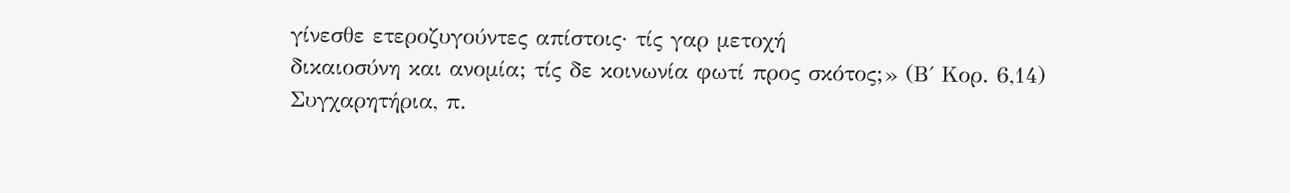γίνεσθε ετεροζυγούντες απίστοις· τίς γαρ μετοχή
δικαιοσύνη και ανομία; τίς δε κοινωνία φωτί προς σκότος;» (Β΄ Κορ. 6,14)
Συγχαρητήρια, π.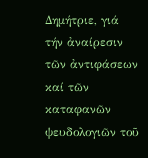Δημήτριε, γιά τήν ἀναίρεσιν τῶν ἀντιφάσεων καί τῶν καταφανῶν ψευδολογιῶν τοῦ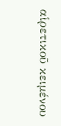αἱρετικοῦ κειμένου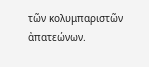τῶν κολυμπαριστῶν ἀπατεώνων.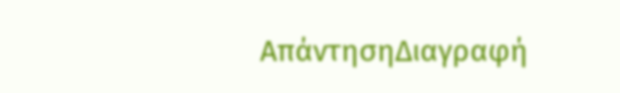ΑπάντησηΔιαγραφή